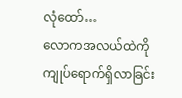လုံထော်…
လောကအလယ်ထဲကို ကျုပ်ရောက်ရှိလာခြင်း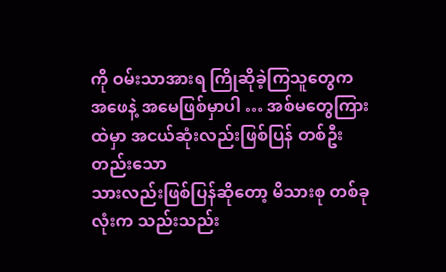ကို ဝမ်းသာအားရ ကြိုဆိုခဲ့ကြသူတွေက
အဖေနဲ့ အမေဖြစ်မှာပါ … အစ်မတွေကြားထဲမှာ အငယ်ဆုံးလည်းဖြစ်ပြန် တစ်ဦးတည်းသော
သားလည်းဖြစ်ပြန်ဆိုတော့ မိသားစု တစ်ခုလုံးက သည်းသည်း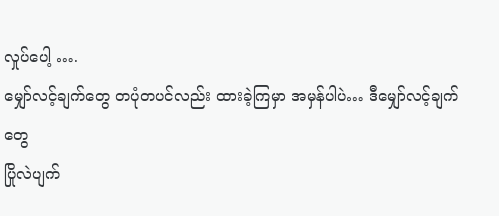လှုပ်ပေါ့ ….
မျှော်လင့်ချက်တွေ တပုံတပင်လည်း ထားခဲ့ကြမှာ အမှန်ပါပဲ… ဒီမျှော်လင့်ချက်တွေ
ပြိုလဲပျက်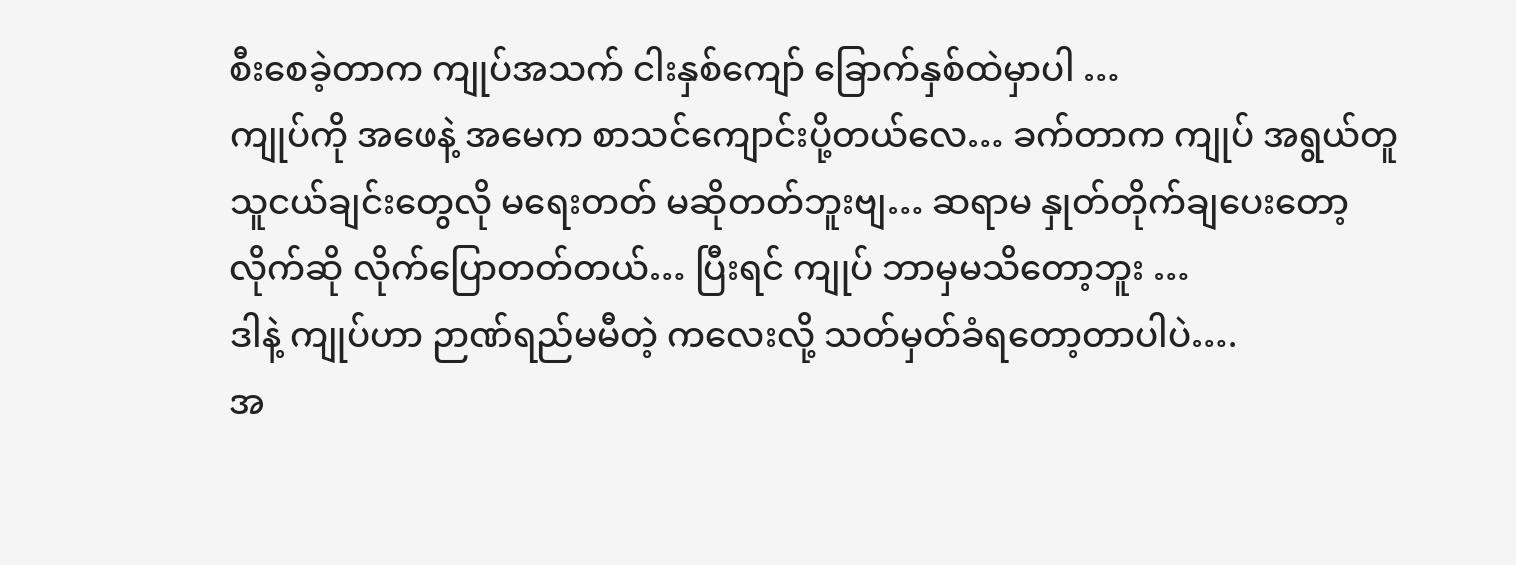စီးစေခဲ့တာက ကျုပ်အသက် ငါးနှစ်ကျော် ခြောက်နှစ်ထဲမှာပါ …
ကျုပ်ကို အဖေနဲ့ အမေက စာသင်ကျောင်းပို့တယ်လေ… ခက်တာက ကျုပ် အရွယ်တူ
သူငယ်ချင်းတွေလို မရေးတတ် မဆိုတတ်ဘူးဗျ… ဆရာမ နှုတ်တိုက်ချပေးတော့
လိုက်ဆို လိုက်ပြောတတ်တယ်… ပြီးရင် ကျုပ် ဘာမှမသိတော့ဘူး …
ဒါနဲ့ ကျုပ်ဟာ ဉာဏ်ရည်မမီတဲ့ ကလေးလို့ သတ်မှတ်ခံရတော့တာပါပဲ….
အ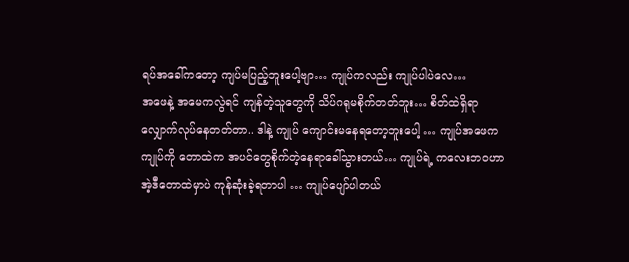ရပ်အခေါ်ကတော့ ကျပ်မပြည့်ဘူးပေါ့ဗျာ… ကျုပ်ကလည်း ကျုပ်ပါပဲလေ…
အဖေနဲ့ အမေကလွဲရင် ကျန်တဲ့သူတွေကို သိပ်ဂရုမစိုက်တတ်ဘူး… စိတ်ထဲရှိရာ
လျှောက်လုပ်နေတတ်တာ.. ဒါနဲ့ ကျုပ် ကျောင်းမနေရတော့ဘူးပေါ့ … ကျုပ်အဖေက
ကျုပ်ကို တောထဲက အပင်တွေစိုက်တဲ့နေရာခေါ်သွားတယ်… ကျုပ်ရဲ့ ကလေးဘဝဟာ
အဲ့ဒီတောထဲမှာပဲ ကုန်ဆုံးခဲ့ရတာပါ … ကျုပ်ပျော်ပါတယ်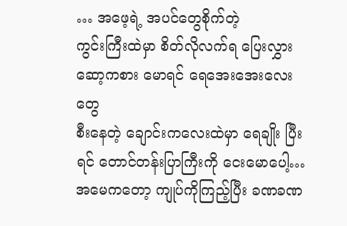… အဖေ့ရဲ့ အပင်တွေစိုက်တဲ့
ကွင်းကြီးထဲမှာ စိတ်လိုလက်ရ ပြေးလွှားဆော့ကစား မောရင် ရေအေးအေးလေးတွေ
စီးနေတဲ့ ချောင်းကလေးထဲမှာ ရေချိုး ပြီးရင် တောင်တန်းပြာကြီးကို ငေးမောပေါ့…
အမေကတော့ ကျုပ်ကိုကြည့်ပြီး ခဏခဏ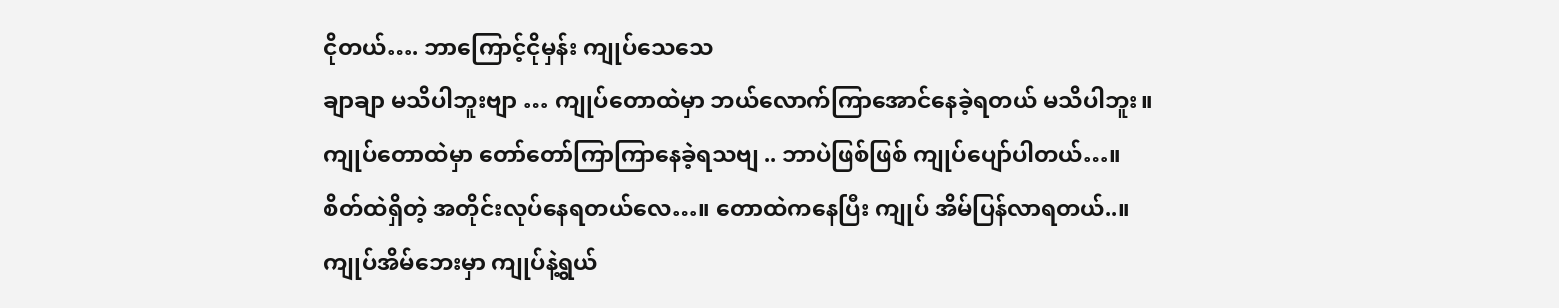ငိုတယ်…. ဘာကြောင့်ငိုမှန်း ကျုပ်သေသေ
ချာချာ မသိပါဘူးဗျာ … ကျုပ်တောထဲမှာ ဘယ်လောက်ကြာအောင်နေခဲ့ရတယ် မသိပါဘူး။
ကျုပ်တောထဲမှာ တော်တော်ကြာကြာနေခဲ့ရသဗျ .. ဘာပဲဖြစ်ဖြစ် ကျုပ်ပျော်ပါတယ်…။
စိတ်ထဲရှိတဲ့ အတိုင်းလုပ်နေရတယ်လေ…။ တောထဲကနေပြီး ကျုပ် အိမ်ပြန်လာရတယ်..။
ကျုပ်အိမ်ဘေးမှာ ကျုပ်နဲ့ရွယ်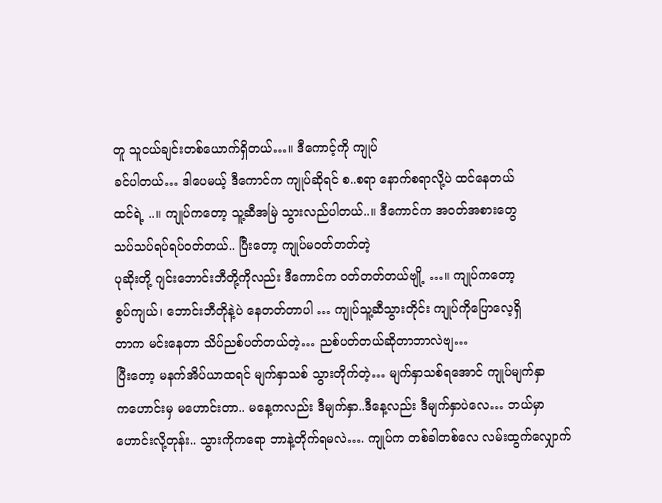တူ သူငယ်ချင်းတစ်ယောက်ရှိတယ်…။ ဒီကောင့်ကို ကျုပ်
ခင်ပါတယ်… ဒါပေမယ့် ဒီကောင်က ကျုပ်ဆိုရင် စ..စရာ နောက်စရာလို့ပဲ ထင်နေတယ်
ထင်ရဲ့ ..။ ကျုပ်ကတော့ သူ့ဆီအမြဲ သွားလည်ပါတယ်..။ ဒီကောင်က အဝတ်အစားတွေ
သပ်သပ်ရပ်ရပ်ဝတ်တယ်.. ပြီးတော့ ကျုပ်မဝတ်တတ်တဲ့
ပုဆိုးတို့ ဂျင်းဘောင်းဘီတို့ကိုလည်း ဒီကောင်က ဝတ်တတ်တယ်ဗျို့ …။ ကျုပ်ကတော့
စွပ်ကျယ်၊ ဘောင်းဘီတိုနဲ့ပဲ နေတတ်တာပါ … ကျုပ်သူ့ဆီသွားတိုင်း ကျုပ်ကိုပြောလေ့ရှိ
တာက မင်းနေတာ သိပ်ညစ်ပတ်တယ်တဲ့… ညစ်ပတ်တယ်ဆိုတာဘာလဲဗျ…
ပြီးတော့ မနက်အိပ်ယာထရင် မျက်နှာသစ် သွားတိုက်တဲ့… မျက်နှာသစ်ရအောင် ကျုပ်မျက်နှာ
ကဟောင်းမှ မဟောင်းတာ.. မနေ့ကလည်း ဒီမျက်နှာ..ဒီနေ့လည်း ဒီမျက်နှာပဲလေ… ဘယ်မှာ
ဟောင်းလို့တုန်း.. သွားကိုကရော ဘာနဲ့တိုက်ရမလဲ…. ကျုပ်က တစ်ခါတစ်လေ လမ်းထွက်လျှောက်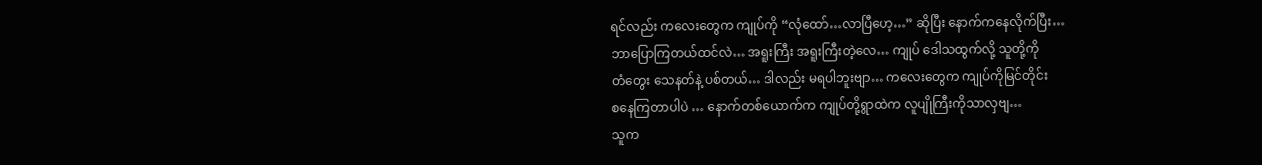ရင်လည်း ကလေးတွေက ကျုပ်ကို “လုံထော်…လာပြီဟေ့…” ဆိုပြီး နောက်ကနေလိုက်ပြီး…
ဘာပြောကြတယ်ထင်လဲ… အရူးကြီး အရူးကြီးတဲ့လေ… ကျုပ် ဒေါသထွက်လို့ သူတို့ကို
တံတွေး သေနတ်နဲ့ ပစ်တယ်… ဒါလည်း မရပါဘူးဗျာ… ကလေးတွေက ကျုပ်ကိုမြင်တိုင်း
စနေကြတာပါပဲ … နောက်တစ်ယောက်က ကျုပ်တို့ရွာထဲက လူပျိုကြီးကိုသာလှဗျ…
သူက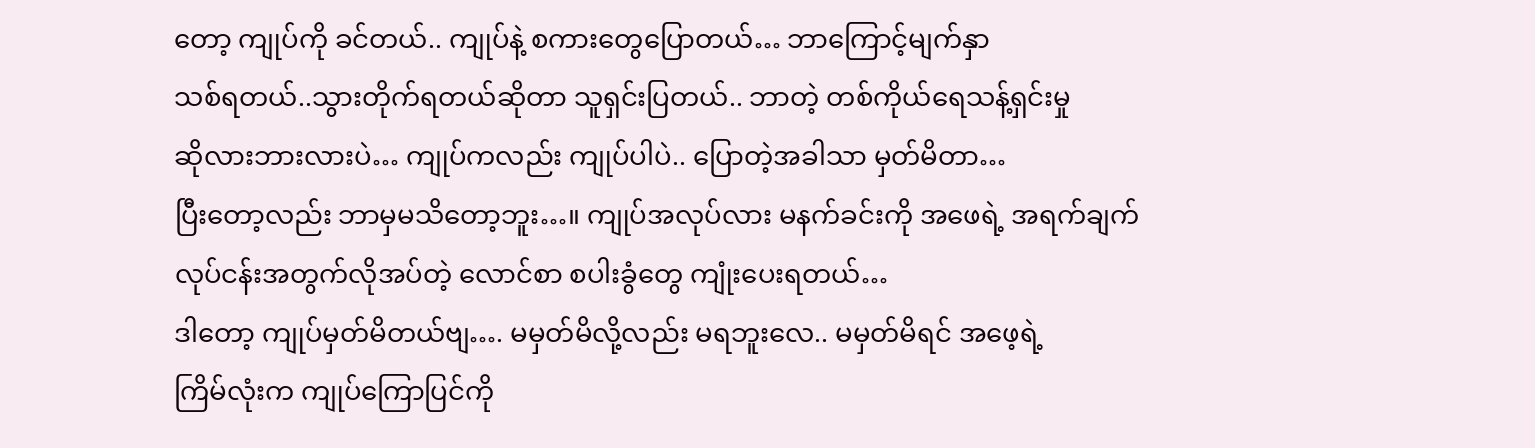တော့ ကျုပ်ကို ခင်တယ်.. ကျုပ်နဲ့ စကားတွေပြောတယ်… ဘာကြောင့်မျက်နှာ
သစ်ရတယ်..သွားတိုက်ရတယ်ဆိုတာ သူရှင်းပြတယ်.. ဘာတဲ့ တစ်ကိုယ်ရေသန့်ရှင်းမှု
ဆိုလားဘားလားပဲ… ကျုပ်ကလည်း ကျုပ်ပါပဲ.. ပြောတဲ့အခါသာ မှတ်မိတာ…
ပြီးတော့လည်း ဘာမှမသိတော့ဘူး…။ ကျုပ်အလုပ်လား မနက်ခင်းကို အဖေရဲ့ အရက်ချက်
လုပ်ငန်းအတွက်လိုအပ်တဲ့ လောင်စာ စပါးခွံတွေ ကျုံးပေးရတယ်…
ဒါတော့ ကျုပ်မှတ်မိတယ်ဗျ…. မမှတ်မိလို့လည်း မရဘူးလေ.. မမှတ်မိရင် အဖေ့ရဲ့
ကြိမ်လုံးက ကျုပ်ကြောပြင်ကို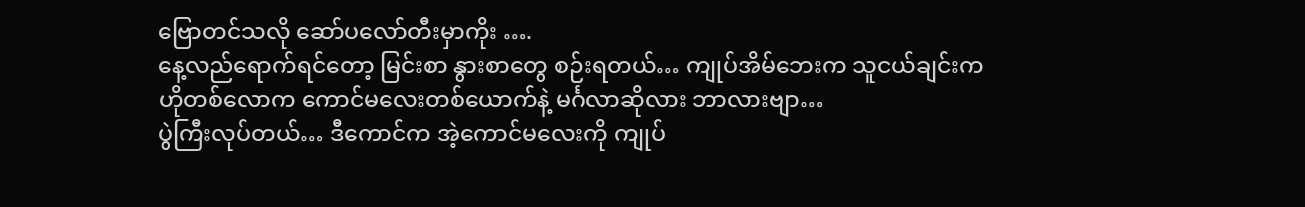ဗြောတင်သလို ဆော်ပလော်တီးမှာကိုး ….
နေ့လည်ရောက်ရင်တော့ မြင်းစာ နွားစာတွေ စဉ်းရတယ်… ကျုပ်အိမ်ဘေးက သူငယ်ချင်းက
ဟိုတစ်လောက ကောင်မလေးတစ်ယောက်နဲ့ မင်္ဂလာဆိုလား ဘာလားဗျာ…
ပွဲကြီးလုပ်တယ်… ဒီကောင်က အဲ့ကောင်မလေးကို ကျုပ်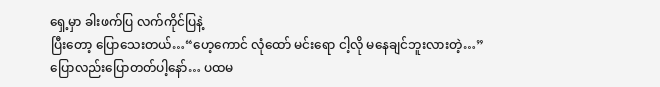ရှေ့မှာ ခါးဖက်ပြ လက်ကိုင်ပြနဲ့
ပြီးတော့ ပြောသေးတယ်…“ဟေ့ကောင် လုံထော် မင်းရော ငါ့လို မနေချင်ဘူးလားတဲ့…”
ပြောလည်းပြောတတ်ပါ့နော်… ပထမ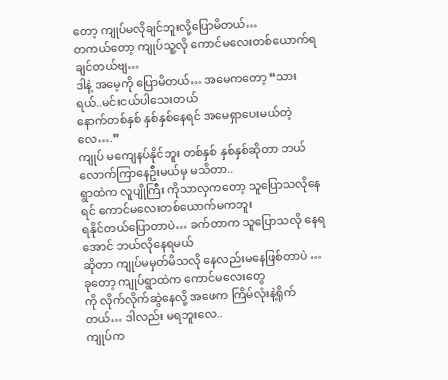တော့ ကျုပ်မလိုချင်ဘူးလို့ပြောမိတယ်…
တကယ်တော့ ကျုပ်သူ့လို ကောင်မလေးတစ်ယောက်ရချင်တယ်ဗျ…
ဒါနဲ့ အမေ့ကို ပြောမိတယ်… အမေကတော့ “သားရယ်..မင်းငယ်ပါသေးတယ်
နောက်တစ်နှစ် နှစ်နှစ်နေရင် အမေရှာပေးမယ်တဲ့လေ….”
ကျုပ် မကျေနပ်နိုင်ဘူး တစ်နှစ် နှစ်နှစ်ဆိုတာ ဘယ်လောက်ကြာနေဦးမယ်မှ မသိတာ..
ရွာထဲက လူပျိုကြီး ကိုသာလှကတော့ သူပြောသလိုနေရင် ကောင်မလေးတစ်ယောက်မကဘူး
ရနိုင်တယ်ပြောတာပဲ… ခက်တာက သူပြောသလို နေရအောင် ဘယ်လိုနေရမယ်
ဆိုတာ ကျုပ်မမှတ်မိသလို နေလည်းမနေဖြစ်တာပဲ … ခုတော့ ကျုပ်ရွာထဲက ကောင်မလေးတွေ
ကို လိုက်လိုက်ဆွဲနေလို့ အဖေက ကြိမ်လုံးနဲ့ရိုက်တယ်… ဒါလည်း မရဘူးလေ..
ကျုပ်က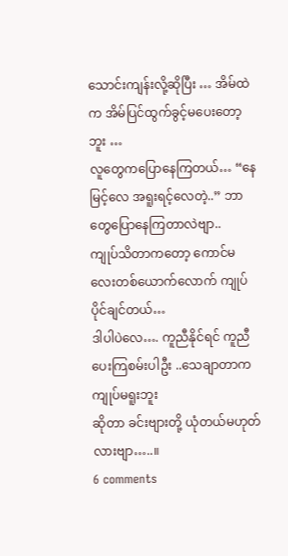သောင်းကျန်းလို့ဆိုပြီး … အိမ်ထဲက အိမ်ပြင်ထွက်ခွင့်မပေးတော့ဘူး …
လူတွေကပြောနေကြတယ်… “နေမြင့်လေ အရူးရင့်လေတဲ့..” ဘာတွေပြောနေကြတာလဲဗျာ..
ကျုပ်သိတာကတော့ ကောင်မလေးတစ်ယောက်လောက် ကျုပ်ပိုင်ချင်တယ်…
ဒါပါပဲလေ…. ကူညီနိုင်ရင် ကူညီပေးကြစမ်းပါဦး ..သေချာတာက ကျုပ်မရူးဘူး
ဆိုတာ ခင်းဗျားတို့ ယုံတယ်မဟုတ်လားဗျာ…..။
6 comments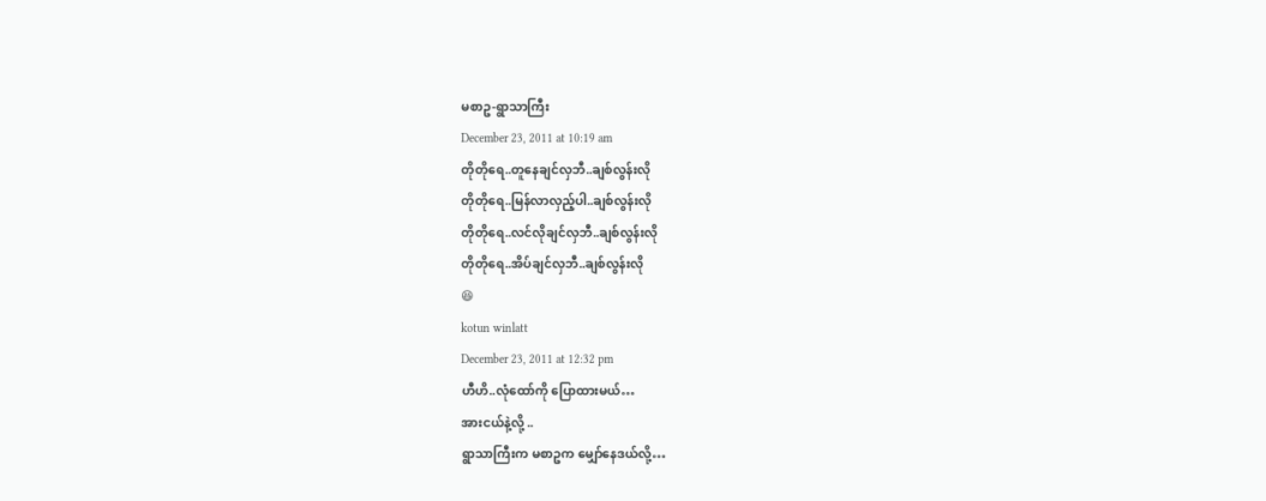မစာဥ-ရွာသာကြီး
December 23, 2011 at 10:19 am
တိုတိုရေ..တူနေချင်လှဘီ..ချစ်လွန်းလို
တိုတိုရေ..မြန်လာလှည့်ပါ..ချစ်လွန်းလို
တိုတိုရေ..လင်လိုချင်လှဘီ..ချစ်လွန်းလို
တိုတိုရေ..အိပ်ချင်လှဘီ..ချစ်လွန်းလို
😆
kotun winlatt
December 23, 2011 at 12:32 pm
ဟီဟိ..လုံထော်ကို ပြောထားမယ်…
အားငယ်နဲ့လို့ ..
ရွာသာကြီးက မစာဥက မျှော်နေဒယ်လို့…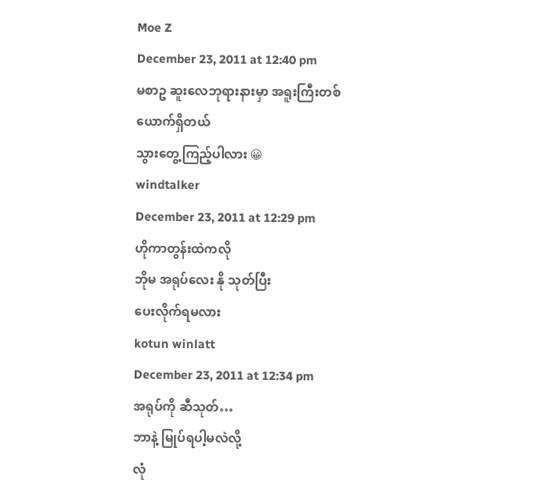Moe Z
December 23, 2011 at 12:40 pm
မစာဥ ဆူးလေဘုရားနားမှာ အရူးကြီးတစ်ယောက်ရှိတယ်
သွားတွေ့ကြည့်ပါလား 😀
windtalker
December 23, 2011 at 12:29 pm
ဟိုကာတွန်းထဲကလို
ဘိုမ အရုပ်လေး နို သုတ်ပြီး
ပေးလိုက်ရမလား
kotun winlatt
December 23, 2011 at 12:34 pm
အရုပ်ကို ဆီသုတ်…
ဘာနဲ့ မြုပ်ရပါ့မလဲလို့
လုံ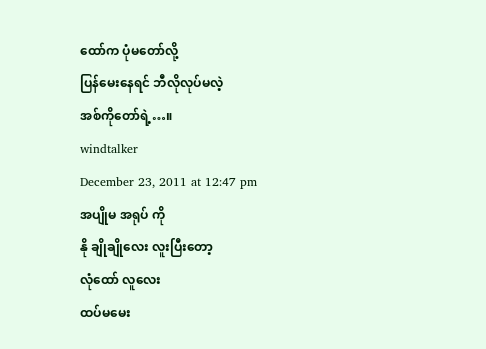ထော်က ပုံမတော်လို့
ပြန်မေးနေရင် ဘီလိုလုပ်မလဲ့
အစ်ကိုတော်ရဲ့…။
windtalker
December 23, 2011 at 12:47 pm
အပျိုမ အရုပ် ကို
နို ချိုချိုလေး လူးပြီးတော့
လုံထော် လူလေး
ထပ်မမေး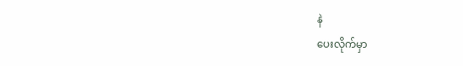နဲ
ပေးလိုက်မှာ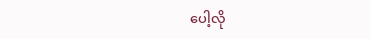ပေါ့လို